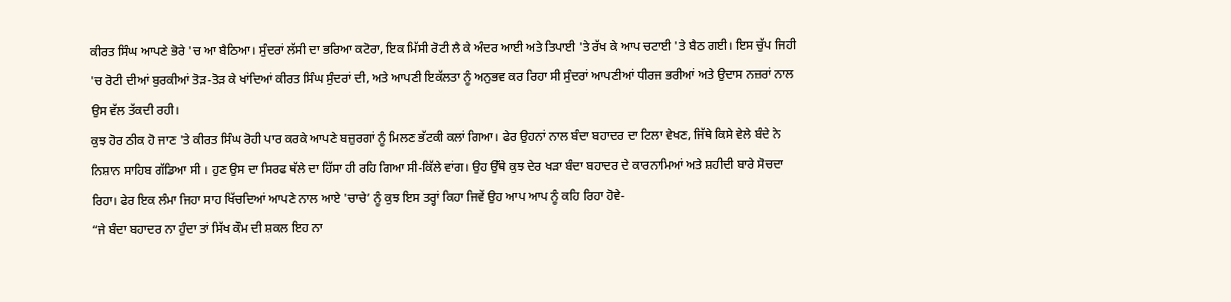ਕੀਰਤ ਸਿੰਘ ਆਪਣੇ ਭੋਰੇ 'ਚ ਆ ਬੈਠਿਆ। ਸੁੰਦਰਾਂ ਲੱਸੀ ਦਾ ਭਰਿਆ ਕਟੋਰਾ, ਇਕ ਮਿੱਸੀ ਰੋਟੀ ਲੈ ਕੇ ਅੰਦਰ ਆਈ ਅਤੇ ਤਿਪਾਈ 'ਤੇ ਰੱਖ ਕੇ ਆਪ ਚਟਾਈ 'ਤੇ ਬੈਠ ਗਈ। ਇਸ ਚੁੱਪ ਜਿਹੀ 'ਚ ਰੋਟੀ ਦੀਆਂ ਬੁਰਕੀਆਂ ਤੋੜ-ਤੋੜ ਕੇ ਖਾਂਦਿਆਂ ਕੀਰਤ ਸਿੰਘ ਸੁੰਦਰਾਂ ਦੀ, ਅਤੇ ਆਪਣੀ ਇਕੱਲਤਾ ਨੂੰ ਅਨੁਭਵ ਕਰ ਰਿਹਾ ਸੀ ਸੁੰਦਰਾਂ ਆਪਣੀਆਂ ਧੀਰਜ ਭਰੀਆਂ ਅਤੇ ਉਦਾਸ ਨਜ਼ਰਾਂ ਨਾਲ ਉਸ ਵੱਲ ਤੱਕਦੀ ਰਹੀ।
ਕੁਝ ਹੋਰ ਠੀਕ ਹੋ ਜਾਣ 'ਤੇ ਕੀਰਤ ਸਿੰਘ ਰੋਹੀ ਪਾਰ ਕਰਕੇ ਆਪਣੇ ਬਜ਼ੁਰਗਾਂ ਨੂੰ ਮਿਲਣ ਭੱਟਕੀ ਕਲਾਂ ਗਿਆ। ਫੇਰ ਉਹਨਾਂ ਨਾਲ ਬੰਦਾ ਬਹਾਦਰ ਦਾ ਟਿਲਾ ਵੇਖਣ, ਜਿੱਥੇ ਕਿਸੇ ਵੇਲੇ ਬੰਦੇ ਨੇ ਨਿਸ਼ਾਨ ਸਾਹਿਬ ਗੱਡਿਆ ਸੀ । ਹੁਣ ਉਸ ਦਾ ਸਿਰਫ ਥੱਲੇ ਦਾ ਹਿੱਸਾ ਹੀ ਰਹਿ ਗਿਆ ਸੀ-ਕਿੱਲੇ ਵਾਂਗ। ਉਹ ਉੱਥੇ ਕੁਝ ਦੇਰ ਖੜਾ ਬੰਦਾ ਬਹਾਦਰ ਦੇ ਕਾਰਨਾਮਿਆਂ ਅਤੇ ਸ਼ਹੀਦੀ ਬਾਰੇ ਸੋਚਦਾ ਰਿਹਾ। ਫੇਰ ਇਕ ਲੰਮਾ ਜਿਹਾ ਸਾਹ ਖਿੱਚਦਿਆਂ ਆਪਣੇ ਨਾਲ ਆਏ 'ਚਾਚੇ’ ਨੂੰ ਕੁਝ ਇਸ ਤਰ੍ਹਾਂ ਕਿਹਾ ਜਿਵੇਂ ਉਹ ਆਪ ਆਪ ਨੂੰ ਕਹਿ ਰਿਹਾ ਹੋਵੇ-
“ਜੇ ਬੰਦਾ ਬਹਾਦਰ ਨਾ ਹੁੰਦਾ ਤਾਂ ਸਿੱਖ ਕੌਮ ਦੀ ਸ਼ਕਲ ਇਹ ਨਾ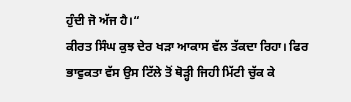ਹੁੰਦੀ ਜੋ ਅੱਜ ਹੈ।“
ਕੀਰਤ ਸਿੰਘ ਕੁਝ ਦੇਰ ਖੜਾ ਆਕਾਸ ਵੱਲ ਤੱਕਦਾ ਰਿਹਾ। ਫਿਰ ਭਾਵੁਕਤਾ ਵੱਸ ਉਸ ਟਿੱਲੇ ਤੋਂ ਥੋੜ੍ਹੀ ਜਿਹੀ ਮਿੱਟੀ ਚੁੱਕ ਕੇ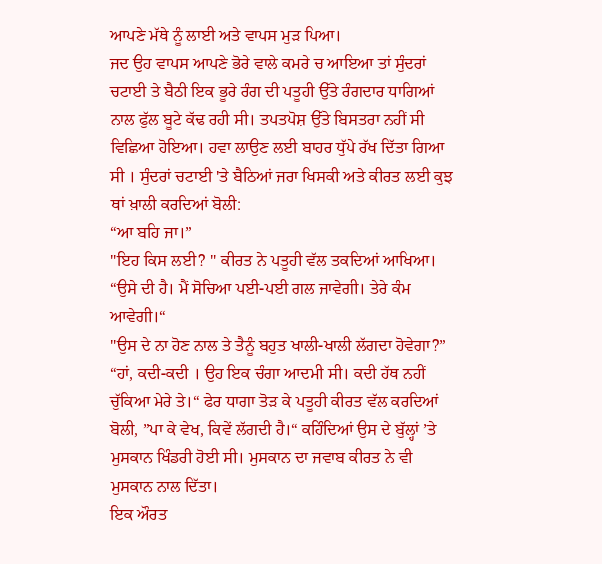ਆਪਣੇ ਮੱਥੇ ਨੂੰ ਲਾਈ ਅਤੇ ਵਾਪਸ ਮੁੜ ਪਿਆ।
ਜਦ ਉਹ ਵਾਪਸ ਆਪਣੇ ਭੋਰੇ ਵਾਲੇ ਕਮਰੇ ਚ ਆਇਆ ਤਾਂ ਸੁੰਦਰਾਂ ਚਟਾਈ ਤੇ ਬੈਠੀ ਇਕ ਭੂਰੇ ਰੰਗ ਦੀ ਪਤੂਹੀ ਉੱਤੇ ਰੰਗਦਾਰ ਧਾਗਿਆਂ ਨਾਲ ਫੁੱਲ ਬੂਟੇ ਕੱਢ ਰਹੀ ਸੀ। ਤਪਤਪੋਸ਼ ਉੱਤੇ ਬਿਸਤਰਾ ਨਹੀਂ ਸੀ ਵਿਛਿਆ ਹੋਇਆ। ਹਵਾ ਲਾਉਣ ਲਈ ਬਾਹਰ ਧੁੱਪੇ ਰੱਖ ਦਿੱਤਾ ਗਿਆ ਸੀ । ਸੁੰਦਰਾਂ ਚਟਾਈ 'ਤੇ ਬੈਠਿਆਂ ਜਰਾ ਖਿਸਕੀ ਅਤੇ ਕੀਰਤ ਲਈ ਕੁਝ ਥਾਂ ਖ਼ਾਲੀ ਕਰਦਿਆਂ ਬੋਲੀ:
“ਆ ਬਹਿ ਜਾ।”
"ਇਹ ਕਿਸ ਲਈ? " ਕੀਰਤ ਨੇ ਪਤੂਹੀ ਵੱਲ ਤਕਦਿਆਂ ਆਖਿਆ।
“ਉਸੇ ਦੀ ਹੈ। ਮੈਂ ਸੋਚਿਆ ਪਈ-ਪਈ ਗਲ ਜਾਵੇਗੀ। ਤੇਰੇ ਕੰਮ ਆਵੇਗੀ।“
"ਉਸ ਦੇ ਨਾ ਹੋਣ ਨਾਲ ਤੇ ਤੈਨੂੰ ਬਹੁਤ ਖਾਲੀ-ਖਾਲੀ ਲੱਗਦਾ ਹੋਵੇਗਾ?”
“ਹਾਂ, ਕਦੀ-ਕਦੀ । ਉਹ ਇਕ ਚੰਗਾ ਆਦਮੀ ਸੀ। ਕਦੀ ਹੱਥ ਨਹੀਂ ਚੁੱਕਿਆ ਮੇਰੇ ਤੇ।“ ਫੇਰ ਧਾਗਾ ਤੋੜ ਕੇ ਪਤੂਹੀ ਕੀਰਤ ਵੱਲ ਕਰਦਿਆਂ ਬੋਲੀ, ”ਪਾ ਕੇ ਵੇਖ, ਕਿਵੇਂ ਲੱਗਦੀ ਹੈ।“ ਕਹਿੰਦਿਆਂ ਉਸ ਦੇ ਬੁੱਲ੍ਹਾਂ ’ਤੇ ਮੁਸਕਾਨ ਖਿੰਡਰੀ ਹੋਈ ਸੀ। ਮੁਸਕਾਨ ਦਾ ਜਵਾਬ ਕੀਰਤ ਨੇ ਵੀ ਮੁਸਕਾਨ ਨਾਲ ਦਿੱਤਾ।
ਇਕ ਔਰਤ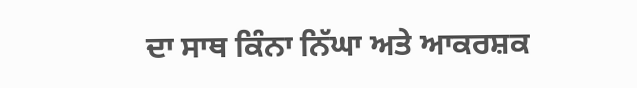ਦਾ ਸਾਥ ਕਿੰਨਾ ਨਿੱਘਾ ਅਤੇ ਆਕਰਸ਼ਕ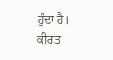ਹੁੰਦਾ ਹੈ। ਕੀਰਤ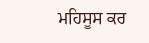ਮਹਿਸੂਸ ਕਰ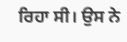ਰਿਹਾ ਸੀ। ਉਸ ਨੇ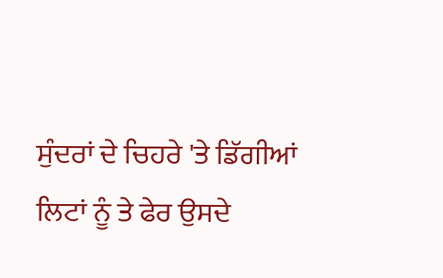ਸੁੰਦਰਾਂ ਦੇ ਚਿਹਰੇ 'ਤੇ ਡਿੱਗੀਆਂ ਲਿਟਾਂ ਨੂੰ ਤੇ ਫੇਰ ਉਸਦੇ